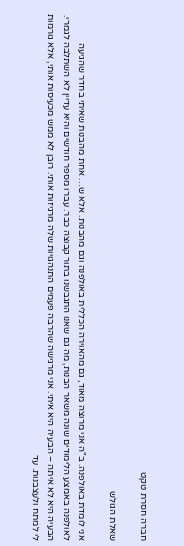חברה חסרת טקט

שאלת הגולש

אני לומדת באולפנה. ב"ה אני מרוצה מאוד, גם מהאוירה הכללית באולפנה וגם מהבנות. אלא ש… אחת מהבנות שאיתי בחדר שהגיעה לאולפנה באמצע הלימודים שונה משאר הבנות, מה גם שאנו התגבשנו בתור קבוצה כבר. עברו מספר חודשים והיא עדיין לא השתלבה לגמרי. הבעיה היא לא איתה – הבעיה היא איתי. אני מרגישה שהרבה פעמים התנהגויות שלה מרגיזות אותי. רובן לא ממש מכעיסות אותי, אלא גורמות לי למתח ולעצבנות. עד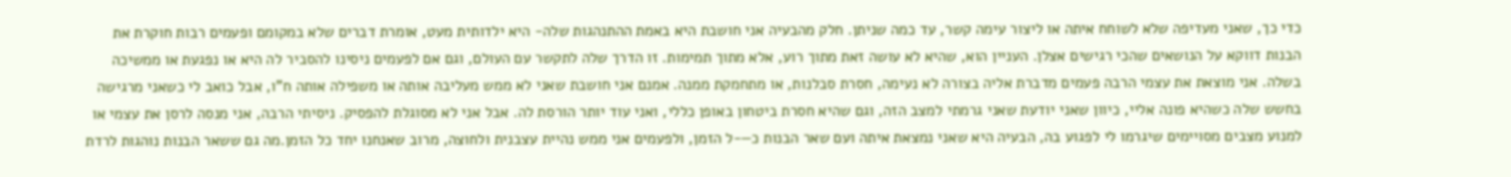כדי כך, שאני מעדיפה שלא לשוחח איתה או ליצור עימה קשר, עד כמה שניתן. חלק מהבעיה אני חושבת היא באמת ההתנהגות שלה- היא ילדותית מעט, אומרת דברים שלא במקומם ופעמים רבות חוקרת את הבנות דווקא על הנושאים שהכי רגישים אצלן. העניין הוא, שהיא לא עושה זאת מתוך רוע, אלא מתוך תמימות. זו הדרך שלה לתקשר עם העולם, וגם אם לפעמים ניסינו להסביר לה היא או נפגעת או ממשיכה בשלה. אני מוצאת את עצמי הרבה פעמים מדברת אליה בצורה לא נעימה, חסרת סבלנות, או מתחמקת ממנה. אמנם אני חושבת שאני לא ממש מעליבה אותה או משפילה אותה ח"ו, אבל כואב לי כשאני מרגישה בחשש שלה כשהיא פונה אליי, כיוון שאני יודעת שאני גרמתי למצב הזה, וגם שהיא חסרת ביטחון באופן כללי, ואני עוד יותר הורסת לה. אבל אני לא מסוגלת להפסיק. ניסיתי הרבה, אני מנסה לרסן את עצמי או למנוע מצבים מסויימים שיגרמו לי לפגוע בה, הבעיה היא שאני נמצאת איתה ועם שאר הבנות כ—-ל הזמן, ולפעמים אני ממש נהיית עצבנית ולחוצה, מרוב שאנחנו יחד כל הזמן.מה גם ששאר הבנות נוהגות לרדת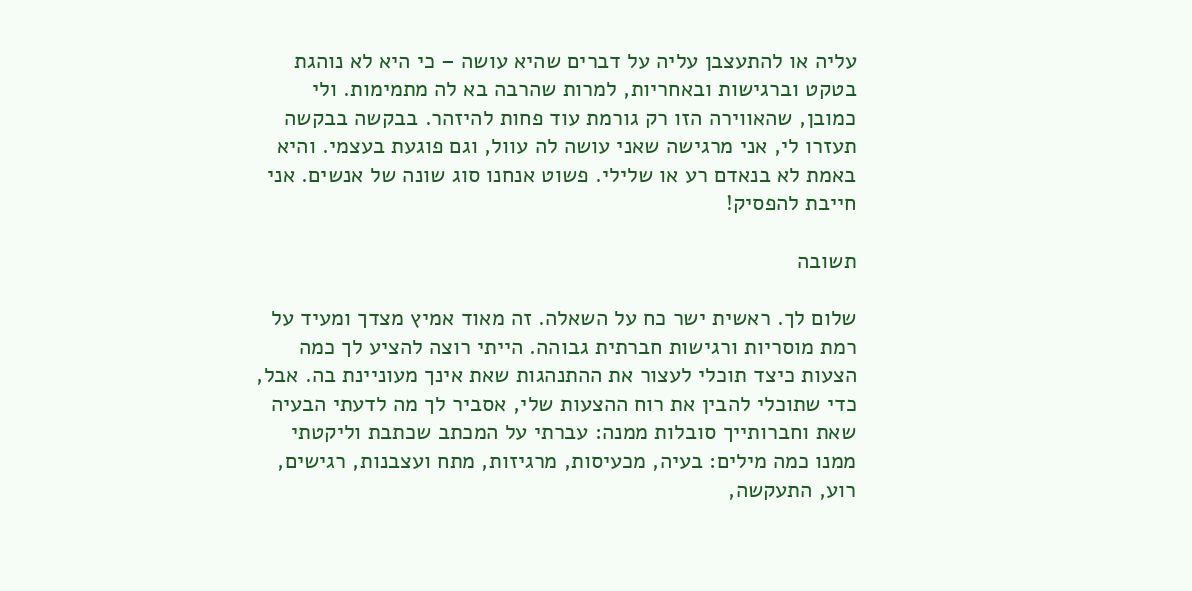עליה או להתעצבן עליה על דברים שהיא עושה – כי היא לא נוהגת בטקט וברגישות ובאחריות, למרות שהרבה בא לה מתמימות. ולי כמובן, שהאווירה הזו רק גורמת עוד פחות להיזהר. בבקשה בבקשה תעזרו לי, אני מרגישה שאני עושה לה עוול, וגם פוגעת בעצמי. והיא באמת לא בנאדם רע או שלילי. פשוט אנחנו סוג שונה של אנשים. אני חייבת להפסיק!

תשובה

שלום לך. ראשית ישר כח על השאלה. זה מאוד אמיץ מצדך ומעיד על רמת מוסריות ורגישות חברתית גבוהה. הייתי רוצה להציע לך כמה הצעות כיצד תוכלי לעצור את ההתנהגות שאת אינך מעוניינת בה. אבל, כדי שתוכלי להבין את רוח ההצעות שלי, אסביר לך מה לדעתי הבעיה שאת וחברותייך סובלות ממנה: עברתי על המכתב שכתבת וליקטתי ממנו כמה מילים: בעיה, מכעיסות, מרגיזות, מתח ועצבנות, רגישים, רוע, התעקשה,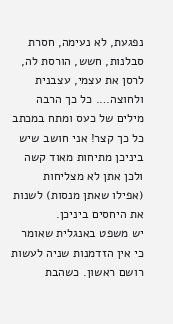נפגעת, לא נעימה, חסרת סבלנות, חשש, הורסת לה, לרסן את עצמי, עצבנית ולחוצה…. כל כך הרבה מילים של כעס ומתח במכתב כל כך קצר! אני חושב שיש ביניכן מתיחות מאוד קשה ולכן אתן לא מצליחות (אפילו שאתן מנסות) לשנות את היחסים ביניכן.
יש משפט באנגלית שאומר כי אין הזדמנות שניה לעשות רושם ראשון. כשהבת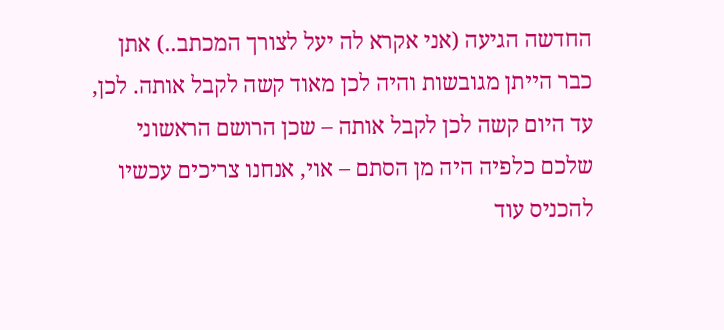החדשה הגיעה (אני אקרא לה יעל לצורך המכתב..) אתן כבר הייתן מגובשות והיה לכן מאוד קשה לקבל אותה. לכן, עד היום קשה לכן לקבל אותה – שכן הרושם הראשוני שלכם כלפיה היה מן הסתם – אוי, אנחנו צריכים עכשיו להכניס עוד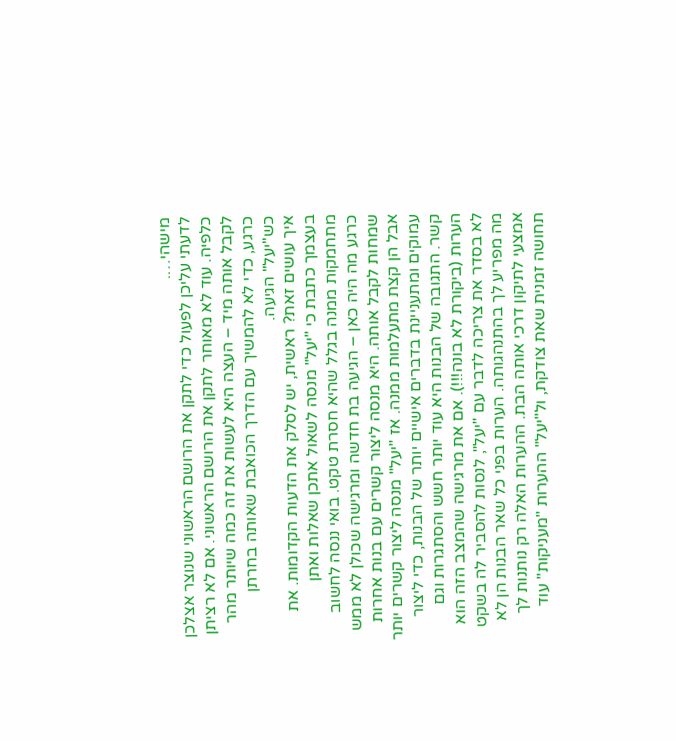מישהי….
לדעתי עליכן לפעול כדי לתקן את הרושם הראשוני שנוצר אצלכן כלפיה. עוד לא מאוחר לתקן את הרושם הראשוני. אם לא רציתן לקבל אותה מיד – העצה היא לעשות את זה כמה שיותר מהר כרגע, כדי לא להמשיך עם הדרך הכואבת שאותה בחרתן כש"יעל" הגיעה.
איך עושים זאת? ראשית, יש לסלק את הדעות הקדומות. את בעצמך כתבת כי "יעל" מנסה לשאול אתכן שאלות ואתן מתחמקות ממנה בגלל שהיא חסרת טקט. בואי ננסה לחשוב כרגע מה היה כאן – הגיעה בת חדשה ומרגישה שכולן לא ממש שמחות לקבל אותה. היא מנסה ליצור קשרים עם בנות אחרות אבל הן קצת מתעלמות ממנה. אז "יעל" מנסה ליצור קשרים יותר עמוקים ומתעניינת בדברים אישיים יותר של הבנות, כדי ליצור קשר. התגובה של הבנות היא עוד יותר חשש והסתגרות וגם הערות (ביקורת לא בונה!!!). אם את מרגישה שהמצב הזה הוא לא בסדר את צריכה לדבר עם "יעל", לנסות להסביר לה בשקט מה מפריע לך בהתנהגותה. הערות בפני כל שאר הבנות הן לא אמצעי לתיקון דרכי אותה הבת. ההערות האלה רק נותנות לך תחושה זמנית שאת צודקת, ול"יעל" ההערות "מעניקות" עוד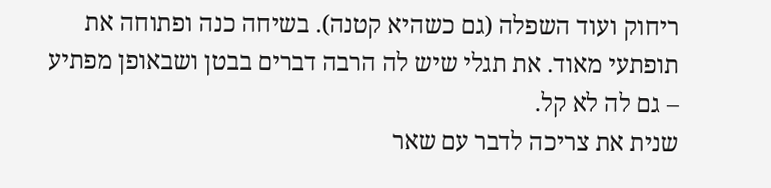ריחוק ועוד השפלה (גם כשהיא קטנה). בשיחה כנה ופתוחה את תופתעי מאוד. את תגלי שיש לה הרבה דברים בבטן ושבאופן מפתיע – גם לה לא קל.
שנית את צריכה לדבר עם שאר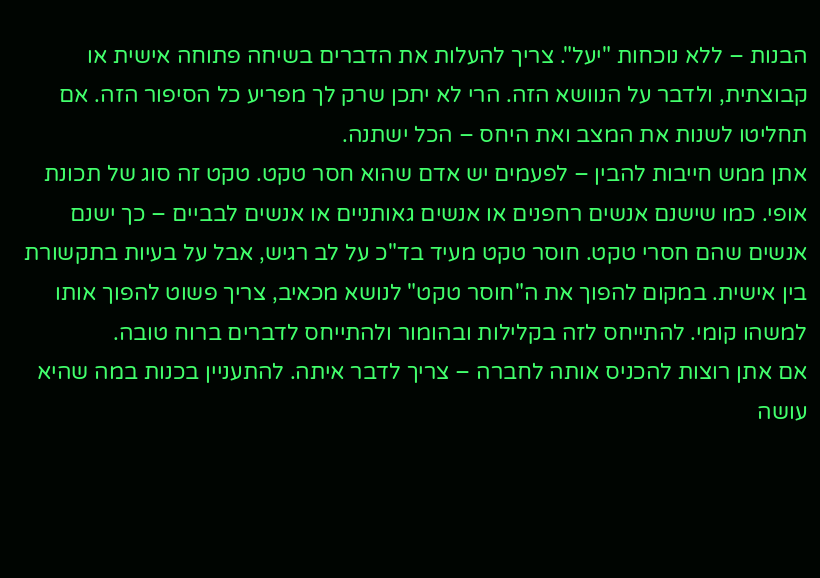הבנות – ללא נוכחות "יעל". צריך להעלות את הדברים בשיחה פתוחה אישית או קבוצתית, ולדבר על הנוושא הזה. הרי לא יתכן שרק לך מפריע כל הסיפור הזה. אם תחליטו לשנות את המצב ואת היחס – הכל ישתנה.
אתן ממש חייבות להבין – לפעמים יש אדם שהוא חסר טקט. טקט זה סוג של תכונת אופי. כמו שישנם אנשים רחפנים או אנשים גאותניים או אנשים לבביים – כך ישנם אנשים שהם חסרי טקט. חוסר טקט מעיד בד"כ על לב רגיש, אבל על בעיות בתקשורת בין אישית. במקום להפוך את ה"חוסר טקט" לנושא מכאיב, צריך פשוט להפוך אותו למשהו קומי. להתייחס לזה בקלילות ובהומור ולהתייחס לדברים ברוח טובה.
אם אתן רוצות להכניס אותה לחברה – צריך לדבר איתה. להתעניין בכנות במה שהיא עושה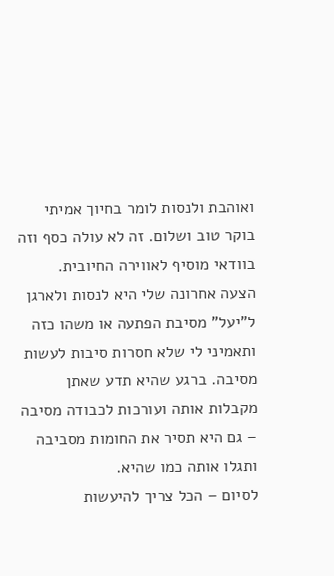ואוהבת ולנסות לומר בחיוך אמיתי בוקר טוב ושלום. זה לא עולה כסף וזה בוודאי מוסיף לאווירה החיובית.
הצעה אחרונה שלי היא לנסות ולארגן ל"יעל" מסיבת הפתעה או משהו כזה ותאמיני לי שלא חסרות סיבות לעשות מסיבה. ברגע שהיא תדע שאתן מקבלות אותה ועורכות לכבודה מסיבה – גם היא תסיר את החומות מסביבה ותגלו אותה כמו שהיא.
לסיום – הכל צריך להיעשות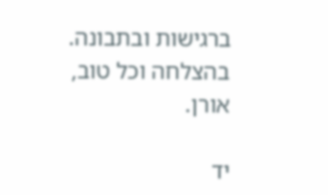ברגישות ובתבונה. בהצלחה וכל טוב,
אורן.

יד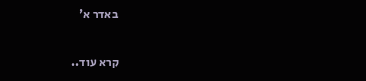באדר א'

קרא עוד..